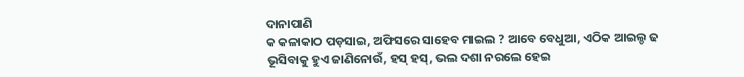ଦାନାପାଣି
କ କଳାକାଠ ପଡ଼ସାଇ, ଅଫିସରେ ସାହେବ ମାଇଲ ? ଆବେ ବେଧୁଆ, ଏଠିକ ଆଇଲ୍ଡ ଢ ଭୂସିବାକୁ ହୁଏ ଜାଣିନୋଉଁ, ହସ୍ ହସ୍, ଭଲ ଦଶା ନରଲେ ହେଇ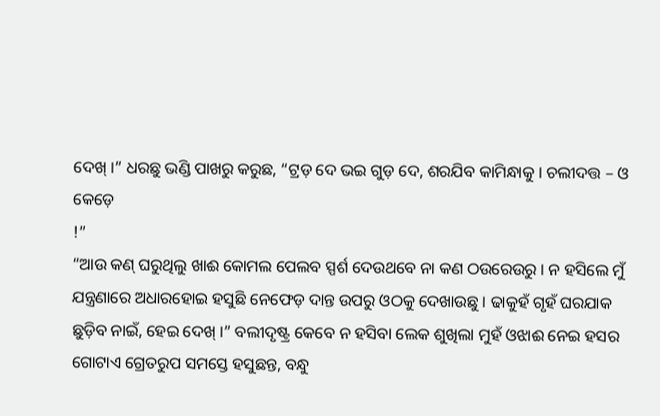ଦେଖ୍ ।” ଧରଛୁ ଭଣ୍ଡି ପାଖରୁ କରୁଛ, “ଟ୍ରଡ଼ ଦେ ଭଇ ଗୁଡ଼ ଦେ, ଶରଯିବ କାମିନ୍ଧାକୁ । ଚଲୀଦତ୍ତ – ଓ କେଡ଼େ
!”
“ଆଉ କଣ୍ ଘରୁଥିଲୁ ଖାଈ କୋମଲ ପେଲବ ସ୍ପର୍ଶ ଦେଉଥବେ ନା କଣ ଠଉରେଉରୁ । ନ ହସିଲେ ମୁଁ ଯନ୍ତ୍ରଣାରେ ଅଧାରହୋଇ ହସୁଛି ନେଫେଡ଼ ଦାନ୍ତ ଉପରୁ ଓଠକୁ ଦେଖାଉଛୁ । ଢାକୁହଁ ଗୃହଁ ଘରଯାକ ଛୁଡ଼ିବ ନାଇଁ, ହେଇ ଦେଖ୍ ।” ବଲୀଦୃଷ୍ଟ୍ର କେବେ ନ ହସିବା ଲେକ ଶୁଖିଲା ମୁହଁ ଓଝାଈ ନେଇ ହସର ଗୋଟାଏ ଗ୍ରେତରୁପ ସମସ୍ତେ ହସୁଛନ୍ତ, ବନ୍ଧୁ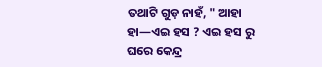ତଥାଟି ଗୁଡ଼ ନାହଁ, " ଆହା ହା—ଏଇ ହସ ? ଏଇ ହସ ରୁ ଘରେ କେନ୍ଦ୍ର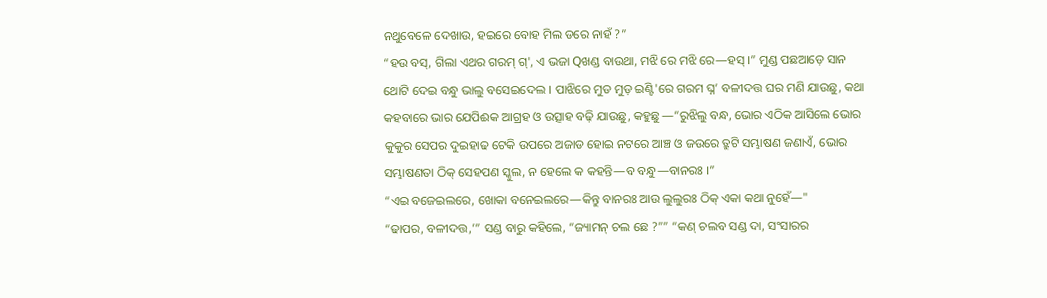ନଥୁବେଳେ ଦେଖାଉ, ହଇରେ ବୋହ ମିଲ ଡରେ ନାହଁ ?”
“ହଉ ବସ୍, ଗିଲା ଏଥର ଗରମ୍ ଗ୍', ଏ ଭଜା Qଖଣ୍ଡ ବାଉଥା, ମଝି ରେ ମଝି ରେ—ହସ୍ ।” ମୁଣ୍ଡ ପଛଆଡ଼େ ସାନ ଥୋଟି ଦେଇ ବନ୍ଧୁ ଭାଲୁ ବସେଇଦେଲ । ପାଝିରେ ମୁଡ ମୁଡ଼ ଇଣ୍ଟି'ରେ ଗରମ ଘ୍ନ’ ବଳୀଦତ୍ତ ଘର ମଣି ଯାଉଛୁ, କଥା କହବାରେ ଭାର ଯେପିଈକ ଆଗ୍ରହ ଓ ଉତ୍ସାହ ବଢ଼ି ଯାଉଛୁ, କହୁଛୁ —“ରୁଝିଲୁ ବନ୍ଧ, ଭୋର ଏଠିକ ଆସିଲେ ଭୋର କୁକୁର ସେପର ଦୁଇହାଢ ଟେକି ଉପରେ ଅଜାଡ ହୋଇ ନଟରେ ଆଞ୍ଚ ଓ ଜଉରେ ତ୍ରୁଟି ସମ୍ଭାଷଣ ଜଣାଏଁ, ଭୋର ସମ୍ଭାଷଣତା ଠିକ୍ ସେହପଣ ସ୍କୁଲ, ନ ହେଲେ କ କହନ୍ତି—ବ ବନ୍ଧୁ—ବାନରଃ ।”
“ଏଇ ବଜେଇଲରେ, ଖୋକା ବନେଇଲରେ—କିନ୍ତୁ ବାନରଃ ଆଉ ଲୁଲୁରଃ ଠିକ୍ ଏକା କଥା ନୁହେଁ—"
“ଢାପର, ବଳୀଦତ୍ତ,’” ସଣ୍ଡ ବାରୁ କହିଲେ, “ଜ୍ୟାମନ୍ ଚଲ ଛେ ?”” “କଣ୍ ଚଲବ ସଣ୍ଡ ଦା, ସଂସାରର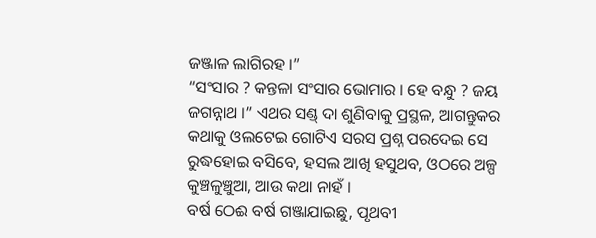ଜଞ୍ଜାଳ ଲାଗିରହ ।”
“ସଂସାର ? କନ୍ତଳା ସଂସାର ଭୋମାର । ହେ ବନ୍ଧୁ ? ଜୟ ଜଗନ୍ନାଥ ।” ଏଥର ସଣ୍ଡ୍ ଦା ଶୁଣିବାକୁ ପ୍ରସ୍ଥଳ, ଆଗନ୍ତୁକର କଥାକୁ ଓଲଟେଇ ଗୋଟିଏ ସରସ ପ୍ରଶ୍ନ ପରଦେଇ ସେ ରୁଦ୍ଧହୋଇ ବସିବେ, ହସଲ ଆଖି ହସୁଥବ, ଓଠରେ ଅଳ୍ପ କୁଞ୍ଚଳୁଞ୍ଚୁଆ, ଆଉ କଥା ନାହଁ ।
ବର୍ଷ ଠେଈ ବର୍ଷ ଗଞ୍ଜାଯାଇଛୁ, ପୃଥବୀ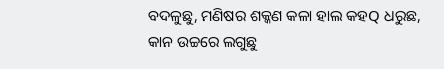ବଦଳୁଛୁ, ମଣିଷର ଶକ୍କଣ କଳା ହାଲ କହQ ଧରୁଛ, କାନ ଉଚ୍ଚରେ ଲଗୁଛୁ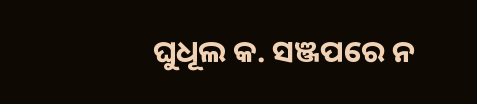ଘୁଧୂଲ କ. ସଞ୍ଜପରେ ନ